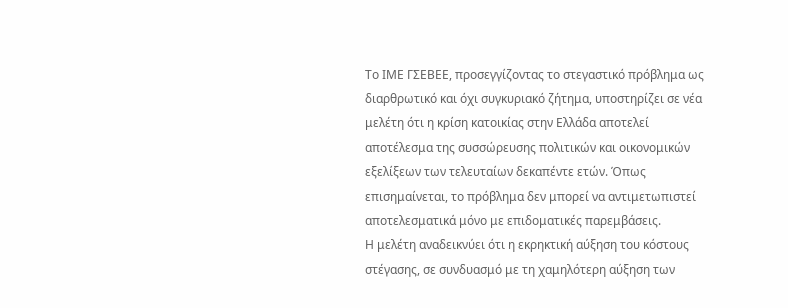Το ΙΜΕ ΓΣΕΒΕΕ, προσεγγίζοντας το στεγαστικό πρόβλημα ως διαρθρωτικό και όχι συγκυριακό ζήτημα, υποστηρίζει σε νέα μελέτη ότι η κρίση κατοικίας στην Ελλάδα αποτελεί αποτέλεσμα της συσσώρευσης πολιτικών και οικονομικών εξελίξεων των τελευταίων δεκαπέντε ετών. Όπως επισημαίνεται, το πρόβλημα δεν μπορεί να αντιμετωπιστεί αποτελεσματικά μόνο με επιδοματικές παρεμβάσεις.
Η μελέτη αναδεικνύει ότι η εκρηκτική αύξηση του κόστους στέγασης, σε συνδυασμό με τη χαμηλότερη αύξηση των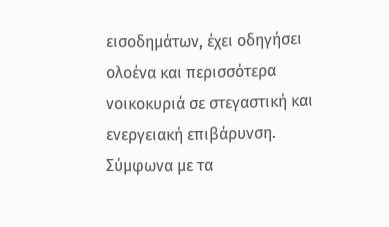εισοδημάτων, έχει οδηγήσει ολοένα και περισσότερα νοικοκυριά σε στεγαστική και ενεργειακή επιβάρυνση.
Σύμφωνα με τα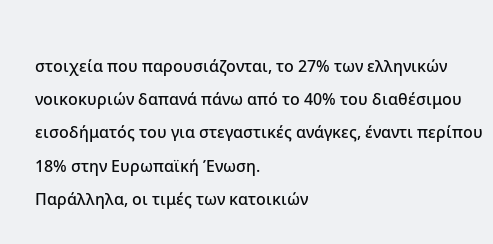στοιχεία που παρουσιάζονται, το 27% των ελληνικών νοικοκυριών δαπανά πάνω από το 40% του διαθέσιμου εισοδήματός του για στεγαστικές ανάγκες, έναντι περίπου 18% στην Ευρωπαϊκή Ένωση.
Παράλληλα, οι τιμές των κατοικιών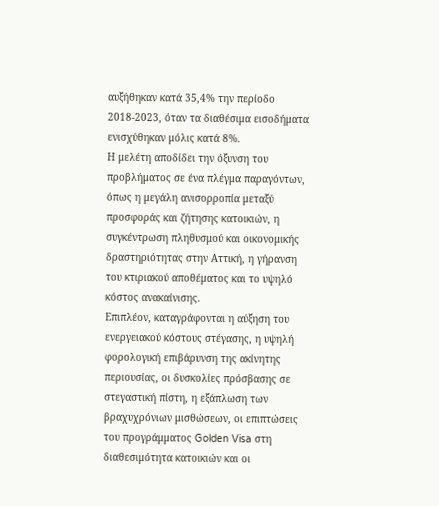αυξήθηκαν κατά 35,4% την περίοδο 2018-2023, όταν τα διαθέσιμα εισοδήματα ενισχύθηκαν μόλις κατά 8%.
Η μελέτη αποδίδει την όξυνση του προβλήματος σε ένα πλέγμα παραγόντων, όπως η μεγάλη ανισορροπία μεταξύ προσφοράς και ζήτησης κατοικιών, η συγκέντρωση πληθυσμού και οικονομικής δραστηριότητας στην Αττική, η γήρανση του κτιριακού αποθέματος και το υψηλό κόστος ανακαίνισης.
Επιπλέον, καταγράφονται η αύξηση του ενεργειακού κόστους στέγασης, η υψηλή φορολογική επιβάρυνση της ακίνητης περιουσίας, οι δυσκολίες πρόσβασης σε στεγαστική πίστη, η εξάπλωση των βραχυχρόνιων μισθώσεων, οι επιπτώσεις του προγράμματος Golden Visa στη διαθεσιμότητα κατοικιών και οι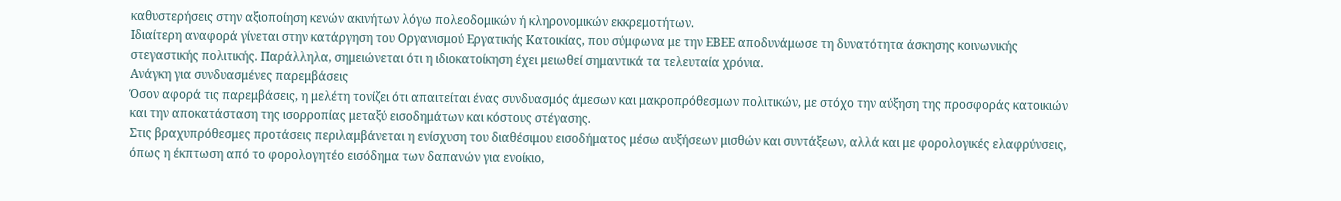καθυστερήσεις στην αξιοποίηση κενών ακινήτων λόγω πολεοδομικών ή κληρονομικών εκκρεμοτήτων.
Ιδιαίτερη αναφορά γίνεται στην κατάργηση του Οργανισμού Εργατικής Κατοικίας, που σύμφωνα με την ΕΒΕΕ αποδυνάμωσε τη δυνατότητα άσκησης κοινωνικής στεγαστικής πολιτικής. Παράλληλα, σημειώνεται ότι η ιδιοκατοίκηση έχει μειωθεί σημαντικά τα τελευταία χρόνια.
Ανάγκη για συνδυασμένες παρεμβάσεις
Όσον αφορά τις παρεμβάσεις, η μελέτη τονίζει ότι απαιτείται ένας συνδυασμός άμεσων και μακροπρόθεσμων πολιτικών, με στόχο την αύξηση της προσφοράς κατοικιών και την αποκατάσταση της ισορροπίας μεταξύ εισοδημάτων και κόστους στέγασης.
Στις βραχυπρόθεσμες προτάσεις περιλαμβάνεται η ενίσχυση του διαθέσιμου εισοδήματος μέσω αυξήσεων μισθών και συντάξεων, αλλά και με φορολογικές ελαφρύνσεις, όπως η έκπτωση από το φορολογητέο εισόδημα των δαπανών για ενοίκιο,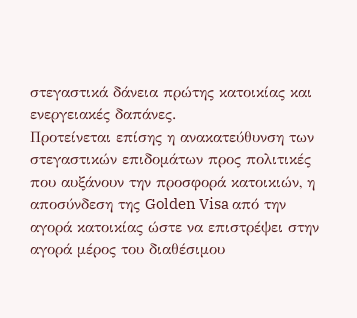στεγαστικά δάνεια πρώτης κατοικίας και ενεργειακές δαπάνες.
Προτείνεται επίσης η ανακατεύθυνση των στεγαστικών επιδομάτων προς πολιτικές που αυξάνουν την προσφορά κατοικιών, η αποσύνδεση της Golden Visa από την αγορά κατοικίας ώστε να επιστρέψει στην αγορά μέρος του διαθέσιμου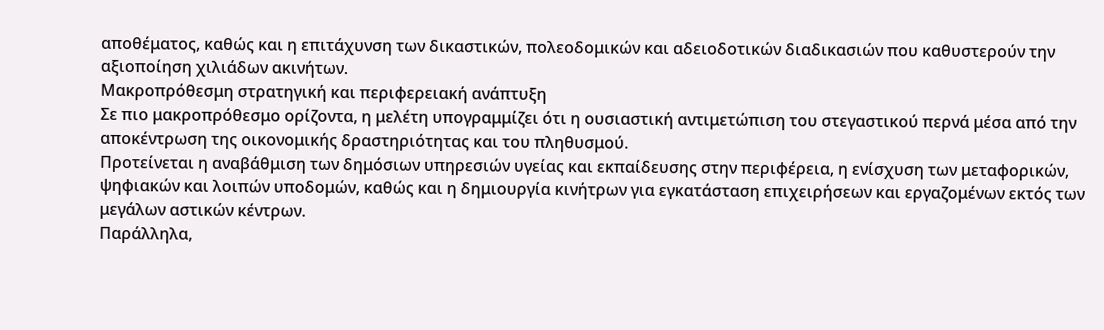αποθέματος, καθώς και η επιτάχυνση των δικαστικών, πολεοδομικών και αδειοδοτικών διαδικασιών που καθυστερούν την αξιοποίηση χιλιάδων ακινήτων.
Μακροπρόθεσμη στρατηγική και περιφερειακή ανάπτυξη
Σε πιο μακροπρόθεσμο ορίζοντα, η μελέτη υπογραμμίζει ότι η ουσιαστική αντιμετώπιση του στεγαστικού περνά μέσα από την αποκέντρωση της οικονομικής δραστηριότητας και του πληθυσμού.
Προτείνεται η αναβάθμιση των δημόσιων υπηρεσιών υγείας και εκπαίδευσης στην περιφέρεια, η ενίσχυση των μεταφορικών, ψηφιακών και λοιπών υποδομών, καθώς και η δημιουργία κινήτρων για εγκατάσταση επιχειρήσεων και εργαζομένων εκτός των μεγάλων αστικών κέντρων.
Παράλληλα,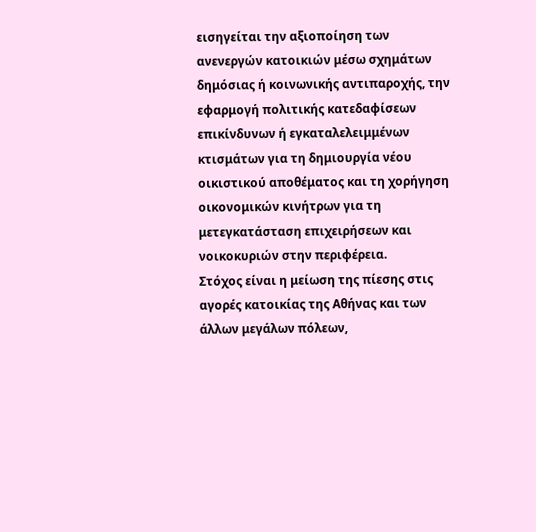εισηγείται την αξιοποίηση των ανενεργών κατοικιών μέσω σχημάτων δημόσιας ή κοινωνικής αντιπαροχής, την εφαρμογή πολιτικής κατεδαφίσεων επικίνδυνων ή εγκαταλελειμμένων κτισμάτων για τη δημιουργία νέου οικιστικού αποθέματος και τη χορήγηση οικονομικών κινήτρων για τη μετεγκατάσταση επιχειρήσεων και νοικοκυριών στην περιφέρεια.
Στόχος είναι η μείωση της πίεσης στις αγορές κατοικίας της Αθήνας και των άλλων μεγάλων πόλεων,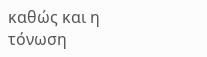καθώς και η τόνωση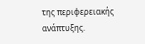της περιφερειακής ανάπτυξης.